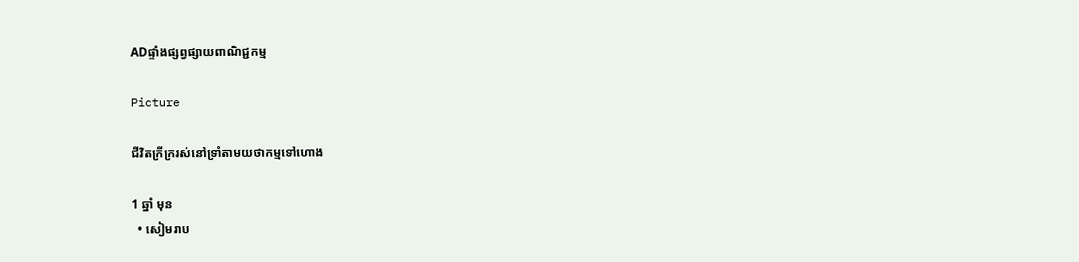ADផ្ទាំងផ្សព្វផ្សាយពាណិជ្ជកម្ម

Picture

ជីវិតក្រីក្ររស់នៅទ្រាំតាមយថាកម្មទៅហោង

1 ឆ្នាំ មុន
  • សៀមរាប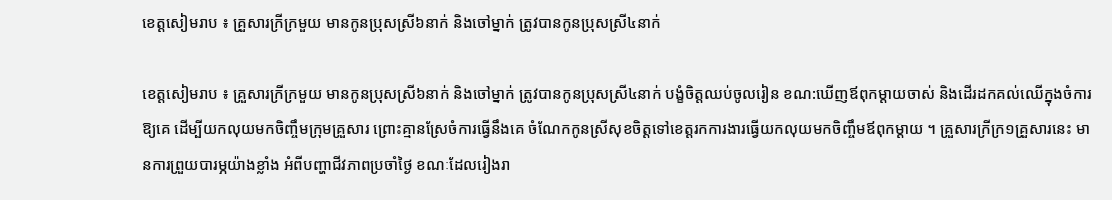ខេត្តសៀមរាប ៖ គ្រួសារក្រីក្រមួយ មានកូនប្រុសស្រី៦នាក់ និងចៅម្នាក់ ត្រូវបានកូនប្រុសស្រី៤នាក់

ខេត្តសៀមរាប ៖ គ្រួសារក្រីក្រមួយ មានកូនប្រុសស្រី៦នាក់ និងចៅម្នាក់ ត្រូវបានកូនប្រុសស្រី៤នាក់ បង្ខំចិត្តឈប់ចូលរៀន ខណ:ឃើញឪពុកម្តាយចាស់ និងដើរដកគល់ឈើក្នុងចំការឱ្យគេ ដើម្បីយកលុយមកចិញ្ចឹមក្រុមគ្រួសារ ព្រោះគ្មានស្រែចំការធ្វើនឹងគេ ចំណែកកូនស្រីសុខចិត្តទៅខេត្តរកការងារធ្វើយកលុយមកចិញ្ចឹមឪពុកម្តាយ ។ គ្រួសារក្រីក្រ១គ្រួសារនេះ មានការព្រួយបារម្ភយ៉ាងខ្លាំង អំពីបញ្ហាជីវភាពប្រចាំថ្ងៃ ខណៈដែលរៀងរា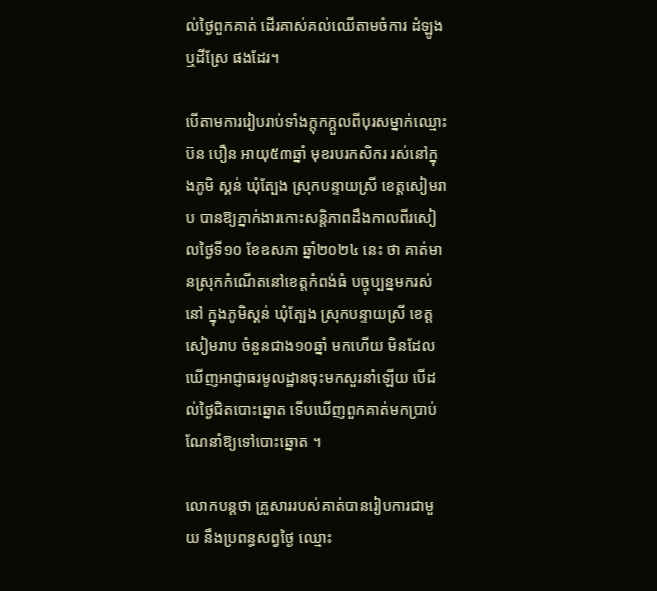ល់ថ្ងៃពួកគាត់ ដើរគាស់គល់ឈើតាមចំការ ដំឡូង ឬដីស្រែ ផងដែរ។

បើតាមការរៀបរាប់ទាំងក្តុកក្តួលពីបុរសម្នាក់ឈ្មោះ ប៊ន បឿន អាយុ៥៣ឆ្នាំ មុខរបរកសិករ រស់នៅក្នុងភូមិ ស្គន់ ឃុំត្បែង ស្រុកបន្ទាយស្រី ខេត្តសៀមរាប បានឱ្យភ្នាក់ងារកោះសន្តិភាពដឹងកាលពីរសៀលថ្ងៃទី១០ ខែឧសភា ឆ្នាំ២០២៤ នេះ ថា គាត់មានស្រុកកំណើតនៅខេត្តកំពង់ធំ បច្ចុប្បន្នមករស់នៅ ក្នុងភូមិស្គន់ ឃុំត្បែង ស្រុកបន្ទាយស្រី ខេត្តសៀមរាប ចំនួនជាង១០ឆ្នាំ មកហើយ មិនដែលឃើញអាជ្ញាធរមូលដ្ឋានចុះមកសួរនាំឡើយ បើដល់ថ្ងៃជិតបោះឆ្នោត ទើបឃើញពួកគាត់មកប្រាប់ណែនាំឱ្យទៅបោះឆ្នោត ។

លោកបន្តថា គ្រួសាររបស់គាត់បានរៀបការជាមួយ នឹងប្រពន្ធសព្វថ្ងៃ ឈ្មោះ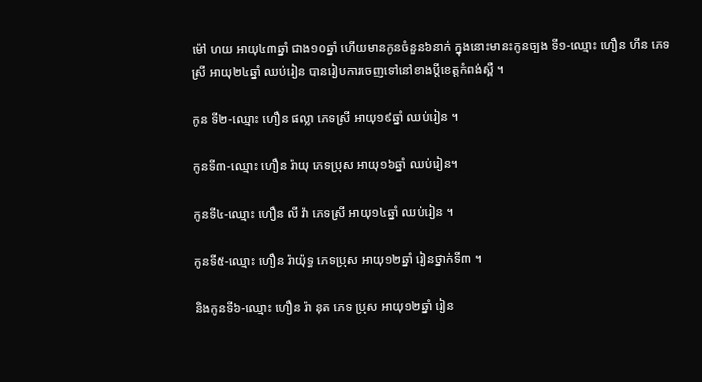ម៉ៅ ហយ អាយុ៤៣ឆ្នាំ ជាង១០ឆ្នាំ ហើយមានកូនចំនួន៦នាក់ ក្នុងនោះមានះកូនច្បង ទី១-ឈ្មោះ ហឿន ហីន ភេទស្រី អាយុ២៤ឆ្នាំ ឈប់រៀន បានរៀបការចេញទៅនៅខាងប្តីខេត្តកំពង់ស្ពឺ ។

កូន ទី២-ឈ្មោះ ហឿន ផល្លា ភេទស្រី អាយុ១៩ឆ្នាំ ឈប់រៀន ។

កូនទី៣-ឈ្មោះ ហឿន រ៉ាយុ ភេទប្រុស អាយុ១៦ឆ្នាំ ឈប់រៀន។

កូនទី៤-ឈ្មោះ ហឿន លី វ៉ា ភេទស្រី អាយុ១៤ឆ្នាំ ឈប់រៀន ។

កូនទី៥-ឈ្មោះ ហឿន រ៉ាយ៉ុទ្ធ ភេទប្រុស អាយុ១២ឆ្នាំ រៀនថ្នាក់ទី៣ ។

និងកូនទី៦-ឈ្មោះ ហឿន រ៉ា នុត ភេទ ប្រុស អាយុ១២ឆ្នាំ រៀន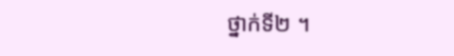ថ្នាក់ទី២ ។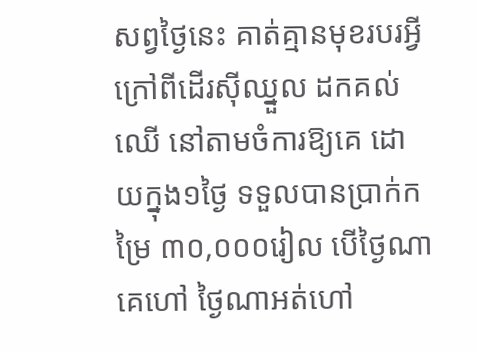សព្វថ្ងៃនេះ គាត់គ្មានមុខរបរអ្វីក្រៅពីដើរស៊ីឈ្នួល ដកគល់ឈើ នៅតាមចំការឱ្យគេ ដោយក្នុង១ថ្ងៃ ទទួលបានប្រាក់កម្រៃ ៣០,០០០រៀល បើថ្ងៃណាគេហៅ ថ្ងៃណាអត់ហៅ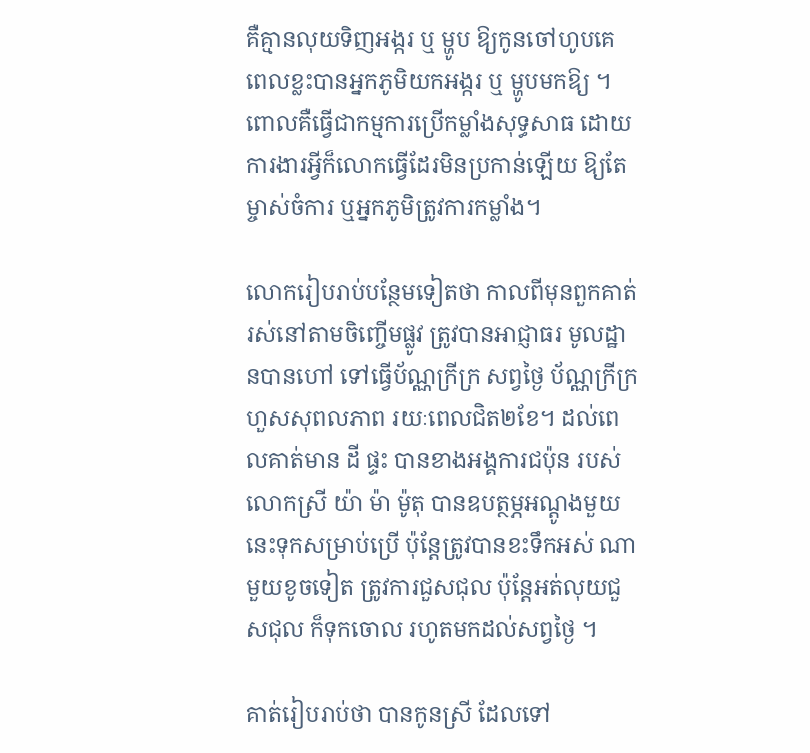គឺគ្មានលុយទិញអង្ករ ឬ ម្ហូប ឱ្យកូនចៅហូបគេ ពេលខ្លះបានអ្នកភូមិយកអង្ករ ឬ ម្ហូបមកឱ្យ ។ ពោលគឺធ្វើជាកម្មការប្រើកម្លាំងសុទ្ធសាធ ដោយការងារអ្វីក៏លោកធ្វើដែរមិនប្រកាន់ឡើយ ឱ្យតែម្ចាស់ចំការ ឬអ្នកភូមិត្រូវការកម្លាំង។

លោករៀបរាប់បន្ថែមទៀតថា កាលពីមុនពួកគាត់រស់នៅតាមចិញ្ចើមផ្លូវ ត្រូវបានអាជ្ញាធរ មូលដ្ឋានបានហៅ ទៅធ្វើប័ណ្ណក្រីក្រ សព្វថ្ងៃ ប័ណ្ណក្រីក្រ ហួសសុពលភាព រយៈពេលជិត២ខែ។ ដល់ពេលគាត់មាន ដី ផ្ទះ បានខាងអង្គការជប៉ុន របស់លោកស្រី យ៉ា ម៉ា ម៉ូតុ បានឧបត្ថម្ភអណ្តូងមួយនេះទុកសម្រាប់ប្រើ ប៉ុន្តែត្រូវបានខះទឹកអស់ ណាមួយខូចទៀត ត្រូវការជួសជុល ប៉ុន្តែអត់លុយជួសជុល ក៏ទុកចោល រហូតមកដល់សព្វថ្ងៃ ។

គាត់រៀបរាប់ថា បានកូនស្រី ដែលទៅ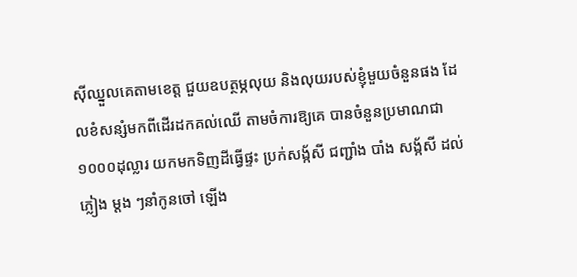ស៊ីឈ្នួលគេតាមខេត្ត ជួយឧបត្ថម្ភលុយ និងលុយរបស់ខ្ញុំមួយចំនួនផង ដែលខំសន្សំមកពីដើរដកគល់ឈើ តាមចំការឱ្យគេ បានចំនួនប្រមាណជា១០០០ដុល្លារ យកមកទិញដីធ្វើផ្ទះ ប្រក់សង្ក័សី ជញ្ជាំង បាំង សង្ក័សី ដល់ភ្លៀង ម្តង ៗនាំកូនចៅ ឡើង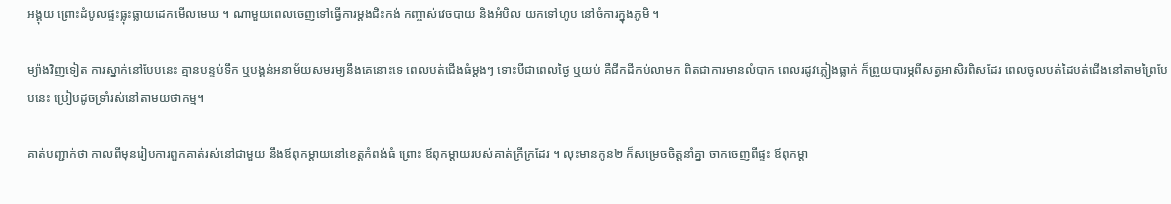អង្គុយ ព្រោះដំបូលផ្ទះធ្លុះធ្លាយដេកមើលមេឃ ។ ណាមួយពេលចេញទៅធ្វើការម្តងជិះកង់ កញ្ចាស់វេចបាយ និងអំបិល យកទៅហូប នៅចំការក្នុងភូមិ ។

ម្យ៉ាងវិញទៀត ការស្នាក់នៅបែបនេះ គ្មានបន្ទប់ទឹក ឬបង្គន់អនាម័យសមរម្យនឹងគេនោះទេ ពេលបត់ជើងធំម្តងៗ ទោះបីជាពេលថ្ងៃ ឬយប់ គឺជីកដីកប់លាមក ពិតជាការមានលំបាក ពេលរដូវភ្លៀងធ្លាក់ ក៏ព្រួយបារម្ភពីសត្វអាសិរពិសដែរ ពេលចូលបត់ដៃបត់ជើងនៅតាមព្រៃបែបនេះ ប្រៀបដូចទ្រាំរស់នៅតាមយថាកម្ម។

គាត់បញ្ជាក់ថា កាលពីមុនរៀបការពួកគាត់រស់នៅជាមួយ នឹងឪពុកម្តាយនៅខេត្តកំពង់ធំ ព្រោះ ឪពុកម្ដាយរបស់គាត់ក្រីក្រដែរ ។ លុះមានកូន២ ក៏សម្រេចចិត្តនាំគ្នា ចាកចេញពីផ្ទះ ឪពុកម្តា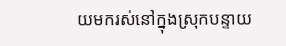យមករស់នៅក្នុងស្រុកបន្ទាយ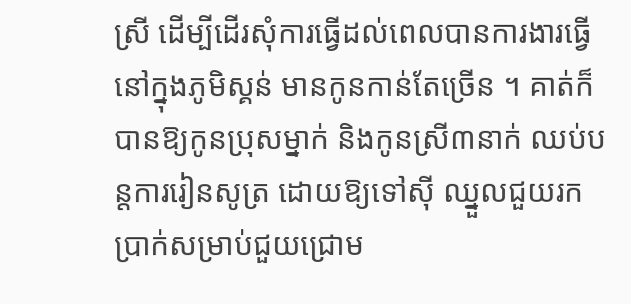ស្រី ដើម្បីដើរសុំការធ្វើដល់ពេលបានការងារធ្វើនៅក្នុងភូមិស្គន់ មានកូនកាន់តែច្រើន ។ គាត់ក៏បានឱ្យកូនបុ្រសម្នាក់ និងកូនស្រី៣នាក់ ឈប់បន្តការរៀនសូត្រ ដោយឱ្យទៅស៊ី ឈ្នួលជួយរកប្រាក់សម្រាប់ជួយជ្រោម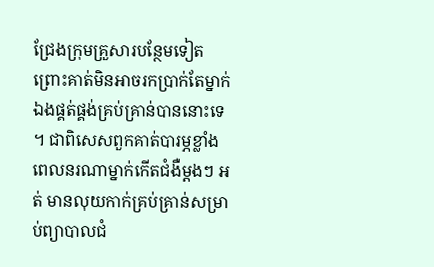ជ្រែងក្រុមគ្រួសារបន្ថែមទៀត ព្រោះគាត់មិនអាចរកប្រាក់តែម្នាក់ឯងផ្គត់ផ្គង់គ្រប់គ្រាន់បាននោះទេ ។ ជាពិសេសពួកគាត់បារម្ភខ្លាំងពេលនរណាម្នាក់កើតជំងឺម្តងៗ អត់ មានលុយកាក់គ្រប់គ្រាន់សម្រាប់ព្យាបាលជំ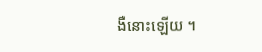ងឺនោះឡើយ ។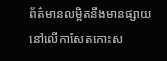ព័ត៌មានលម្អិតនឹងមានផ្សាយនៅលើកាសែតកោះស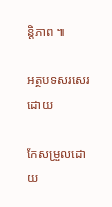ន្តិភាព ៕

អត្ថបទសរសេរ ដោយ

កែសម្រួលដោយ